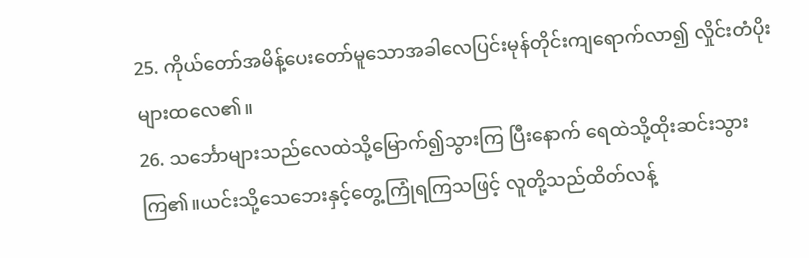25. ကိုယ်တော်အမိန့်ပေးတော်မူသောအခါလေပြင်းမုန်တိုင်းကျရောက်လာ၍ လှိုင်းတံပိုးများထလေ၏။
26. သင်္ဘောများသည်လေထဲသို့မြောက်၍သွားကြ ပြီးနောက် ရေထဲသို့ထိုးဆင်းသွားကြ၏။ယင်းသို့သေဘေးနှင့်တွေ့ကြုံရကြသဖြင့် လူတို့သည်ထိတ်လန့်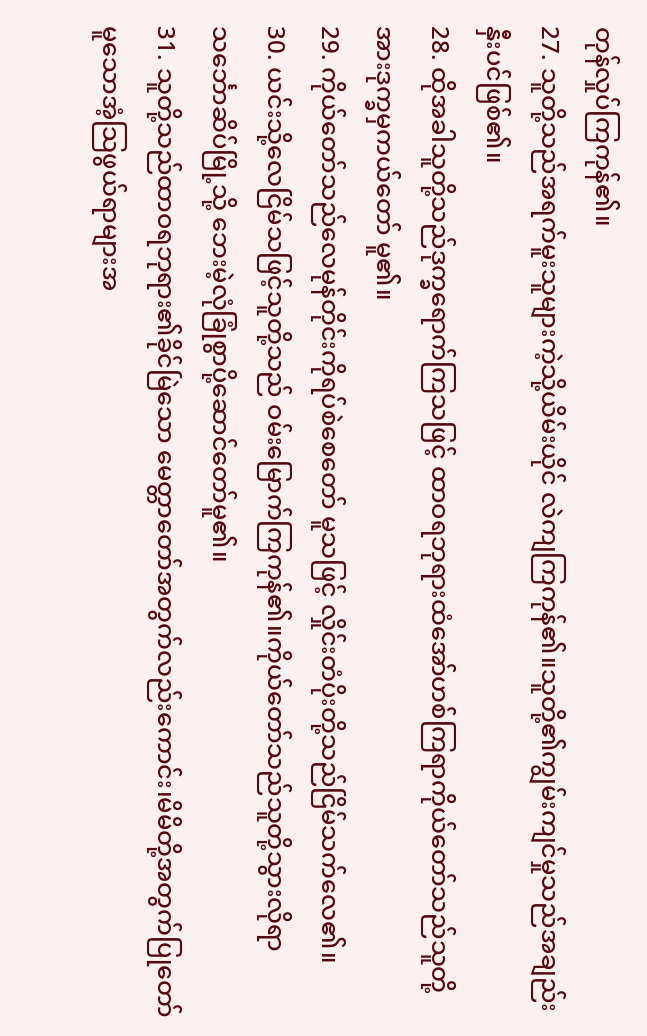တုန်လှုပ်ကြကုန်၏။
27. သူတို့သည်အရက်မူးသူများကဲ့သို့ယိမ်းယိုင် လဲကျကြကုန်၏။သူတို့၏ကျွမ်းကျင်မှုသည်အချည်းနှီးပင်ဖြစ်၏။
28. ထိုအခါသူတို့သည်ဒုက္ခရောက်ကြသဖြင့် ထာဝရဘုရားထံအော်ဟစ်ကြရာကိုယ်တော်သည်သူတို့အားဒုက္ခမှကယ်တော် မူ၏။
29. ကိုယ်တော်သည်လေမုန်တိုင်းကိုရပ်စဲစေတော် မူသဖြင့် လှိုင်းတံပိုးတို့သည်ငြိမ်သက်လေ၏။
30. ယင်းသို့လေငြိမ်သဖြင့်သူတို့သည် ဝမ်းမြောက်ကြကုန်၏။ကိုယ်တော်သည်သူတို့သွားလိုရာသင်္ဘောဆိပ်မြို့သို့ ဘေးမဲ့လုံခြုံစွာပို့ဆောင်တော်မူ၏။
31. သူတို့သည်ထာဝရဘုရား၏ခိုင်မြဲသော မေတ္တာတော်အတွက်လည်းကောင်း၊မိမိတို့အတွက်ပြုတော်မူသောအံ့သြဖွယ်ရာများအ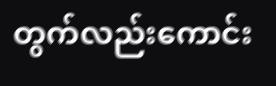တွက်လည်းကောင်း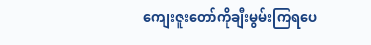ကျေးဇူးတော်ကိုချီးမွမ်းကြရပေ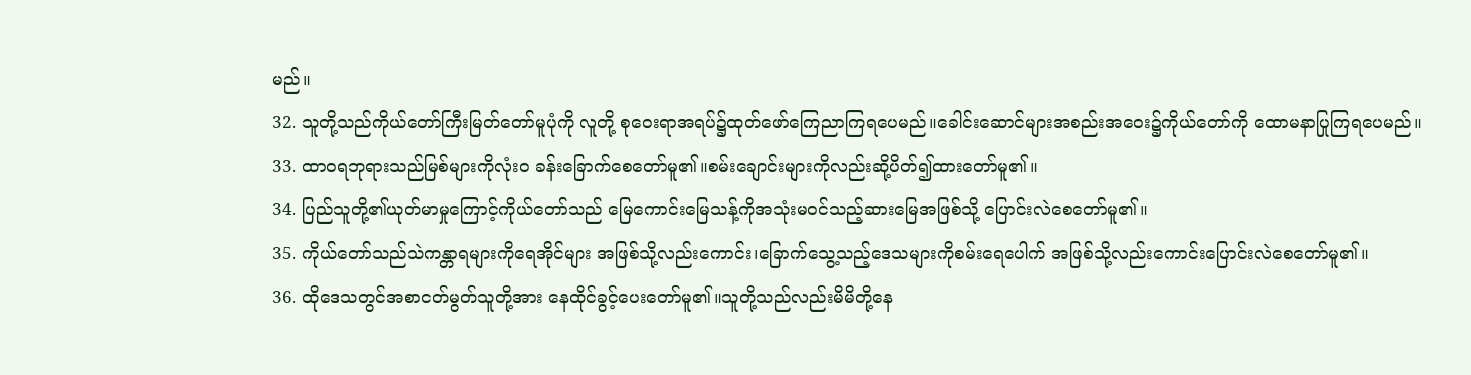မည်။
32. သူတို့သည်ကိုယ်တော်ကြီးမြတ်တော်မူပုံကို လူတို့ စုဝေးရာအရပ်၌ထုတ်ဖော်ကြေညာကြရပေမည်။ခေါင်းဆောင်များအစည်းအဝေး၌ကိုယ်တော်ကို ထောမနာပြုကြရပေမည်။
33. ထာဝရဘုရားသည်မြစ်များကိုလုံးဝ ခန်းခြောက်စေတော်မူ၏။စမ်းချောင်းများကိုလည်းဆို့ပိတ်၍ထားတော်မူ၏။
34. ပြည်သူတို့၏ယုတ်မာမှုကြောင့်ကိုယ်တော်သည် မြေကောင်းမြေသန့်ကိုအသုံးမဝင်သည့်ဆားမြေအဖြစ်သို့ ပြောင်းလဲစေတော်မူ၏။
35. ကိုယ်တော်သည်သဲကန္တာရများကိုရေအိုင်များ အဖြစ်သို့လည်းကောင်း၊ခြောက်သွေ့သည့်ဒေသများကိုစမ်းရေပေါက် အဖြစ်သို့လည်းကောင်းပြောင်းလဲစေတော်မူ၏။
36. ထိုဒေသတွင်အစာငတ်မွတ်သူတို့အား နေထိုင်ခွင့်ပေးတော်မူ၏။သူတို့သည်လည်းမိမိတို့နေ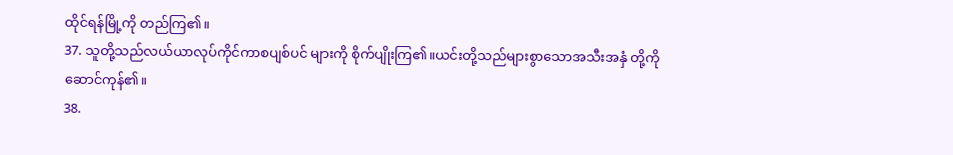ထိုင်ရန်မြို့ကို တည်ကြ၏။
37. သူတို့သည်လယ်ယာလုပ်ကိုင်ကာစပျစ်ပင် များကို စိုက်ပျိုးကြ၏။ယင်းတို့သည်များစွာသောအသီးအနှံ တို့ကိုဆောင်ကုန်၏။
38.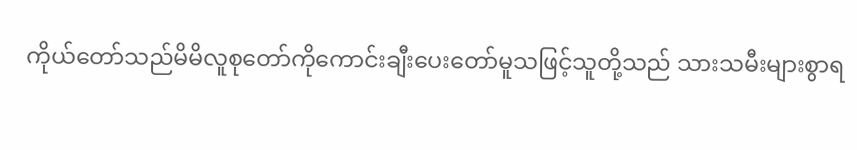ကိုယ်တော်သည်မိမိလူစုတော်ကိုကောင်းချီးပေးတော်မူသဖြင့်သူတို့သည် သားသမီးများစွာရ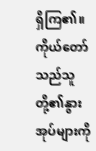ရှိကြ၏။ကိုယ်တော်သည်သူတို့၏နွားအုပ်များကို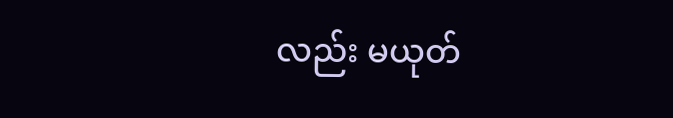လည်း မယုတ်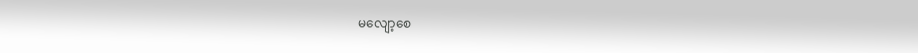မလျော့စေ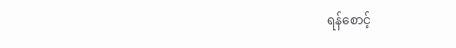ရန်စောင့်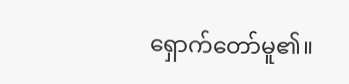ရှောက်တော်မူ၏။